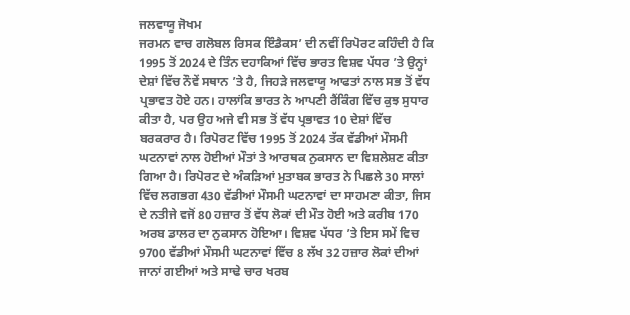ਜਲਵਾਯੂ ਜੋਖਮ
ਜਰਮਨ ਵਾਚ ਗਲੋਬਲ ਰਿਸਕ ਇੰਡੈਕਸ’ ਦੀ ਨਵੀਂ ਰਿਪੋਰਟ ਕਹਿੰਦੀ ਹੈ ਕਿ 1995 ਤੋਂ 2024 ਦੇ ਤਿੰਨ ਦਹਾਕਿਆਂ ਵਿੱਚ ਭਾਰਤ ਵਿਸ਼ਵ ਪੱਧਰ ’ਤੇ ਉਨ੍ਹਾਂ ਦੇਸ਼ਾਂ ਵਿੱਚ ਨੌਵੇਂ ਸਥਾਨ ’ਤੇ ਹੈ, ਜਿਹੜੇ ਜਲਵਾਯੂ ਆਫਤਾਂ ਨਾਲ ਸਭ ਤੋਂ ਵੱਧ ਪ੍ਰਭਾਵਤ ਹੋਏ ਹਨ। ਹਾਲਾਂਕਿ ਭਾਰਤ ਨੇ ਆਪਣੀ ਰੈਂਕਿੰਗ ਵਿੱਚ ਕੁਝ ਸੁਧਾਰ ਕੀਤਾ ਹੈ, ਪਰ ਉਹ ਅਜੇ ਵੀ ਸਭ ਤੋਂ ਵੱਧ ਪ੍ਰਭਾਵਤ 10 ਦੇਸ਼ਾਂ ਵਿੱਚ ਬਰਕਰਾਰ ਹੈ। ਰਿਪੋਰਟ ਵਿੱਚ 1995 ਤੋਂ 2024 ਤੱਕ ਵੱਡੀਆਂ ਮੌਸਮੀ ਘਟਨਾਵਾਂ ਨਾਲ ਹੋਈਆਂ ਮੌਤਾਂ ਤੇ ਆਰਥਕ ਨੁਕਸਾਨ ਦਾ ਵਿਸ਼ਲੇਸ਼ਣ ਕੀਤਾ ਗਿਆ ਹੈ। ਰਿਪੋਰਟ ਦੇ ਅੰਕੜਿਆਂ ਮੁਤਾਬਕ ਭਾਰਤ ਨੇ ਪਿਛਲੇ 30 ਸਾਲਾਂ ਵਿੱਚ ਲਗਭਗ 430 ਵੱਡੀਆਂ ਮੌਸਮੀ ਘਟਨਾਵਾਂ ਦਾ ਸਾਹਮਣਾ ਕੀਤਾ, ਜਿਸ ਦੇ ਨਤੀਜੇ ਵਜੋਂ 80 ਹਜ਼ਾਰ ਤੋਂ ਵੱਧ ਲੋਕਾਂ ਦੀ ਮੌਤ ਹੋਈ ਅਤੇ ਕਰੀਬ 170 ਅਰਬ ਡਾਲਰ ਦਾ ਨੁਕਸਾਨ ਹੋਇਆ। ਵਿਸ਼ਵ ਪੱਧਰ ’ਤੇ ਇਸ ਸਮੇਂ ਵਿਚ 9700 ਵੱਡੀਆਂ ਮੌਸਮੀ ਘਟਨਾਵਾਂ ਵਿੱਚ 8 ਲੱਖ 32 ਹਜ਼ਾਰ ਲੋਕਾਂ ਦੀਆਂ ਜਾਨਾਂ ਗਈਆਂ ਅਤੇ ਸਾਢੇ ਚਾਰ ਖਰਬ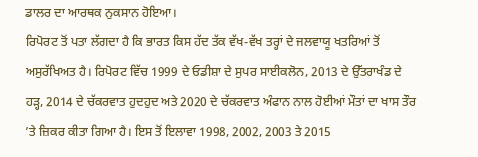ਡਾਲਰ ਦਾ ਆਰਥਕ ਨੁਕਸਾਨ ਹੋਇਆ।
ਰਿਪੋਰਟ ਤੋਂ ਪਤਾ ਲੱਗਦਾ ਹੈ ਕਿ ਭਾਰਤ ਕਿਸ ਹੱਦ ਤੱਕ ਵੱਖ-ਵੱਖ ਤਰ੍ਹਾਂ ਦੇ ਜਲਵਾਯੂ ਖਤਰਿਆਂ ਤੋਂ ਅਸੁਰੱਖਿਅਤ ਹੈ। ਰਿਪੋਰਟ ਵਿੱਚ 1999 ਦੇ ਓਡੀਸ਼ਾ ਦੇ ਸੁਪਰ ਸਾਈਕਲੋਨ, 2013 ਦੇ ਉੱਤਰਾਖੰਡ ਦੇ ਹੜ੍ਹ, 2014 ਦੇ ਚੱਕਰਵਾਤ ਹੁਦਹੁਦ ਅਤੇ 2020 ਦੇ ਚੱਕਰਵਾਤ ਅੰਫਾਨ ਨਾਲ ਹੋਈਆਂ ਮੌਤਾਂ ਦਾ ਖਾਸ ਤੌਰ ’ਤੇ ਜ਼ਿਕਰ ਕੀਤਾ ਗਿਆ ਹੈ। ਇਸ ਤੋਂ ਇਲਾਵਾ 1998, 2002, 2003 ਤੇ 2015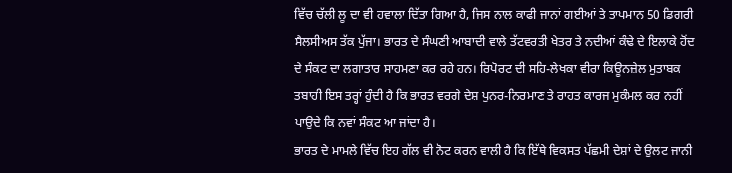ਵਿੱਚ ਚੱਲੀ ਲੂ ਦਾ ਵੀ ਹਵਾਲਾ ਦਿੱਤਾ ਗਿਆ ਹੈ, ਜਿਸ ਨਾਲ ਕਾਫੀ ਜਾਨਾਂ ਗਈਆਂ ਤੇ ਤਾਪਮਾਨ 50 ਡਿਗਰੀ ਸੈਲਸੀਅਸ ਤੱਕ ਪੁੱਜਾ। ਭਾਰਤ ਦੇ ਸੰਘਣੀ ਆਬਾਦੀ ਵਾਲੇ ਤੱਟਵਰਤੀ ਖੇਤਰ ਤੇ ਨਦੀਆਂ ਕੰਢੇ ਦੇ ਇਲਾਕੇ ਹੋਂਦ ਦੇ ਸੰਕਟ ਦਾ ਲਗਾਤਾਰ ਸਾਹਮਣਾ ਕਰ ਰਹੇ ਹਨ। ਰਿਪੋਰਟ ਦੀ ਸਹਿ-ਲੇਖਕਾ ਵੀਰਾ ਕਿਊਨਜ਼ੇਲ ਮੁਤਾਬਕ ਤਬਾਹੀ ਇਸ ਤਰ੍ਹਾਂ ਹੁੰਦੀ ਹੈ ਕਿ ਭਾਰਤ ਵਰਗੇ ਦੇਸ਼ ਪੁਨਰ-ਨਿਰਮਾਣ ਤੇ ਰਾਹਤ ਕਾਰਜ ਮੁਕੰਮਲ ਕਰ ਨਹੀਂ ਪਾਉਦੇ ਕਿ ਨਵਾਂ ਸੰਕਟ ਆ ਜਾਂਦਾ ਹੈ।
ਭਾਰਤ ਦੇ ਮਾਮਲੇ ਵਿੱਚ ਇਹ ਗੱਲ ਵੀ ਨੋਟ ਕਰਨ ਵਾਲੀ ਹੈ ਕਿ ਇੱਥੇ ਵਿਕਸਤ ਪੱਛਮੀ ਦੇਸ਼ਾਂ ਦੇ ਉਲਟ ਜਾਨੀ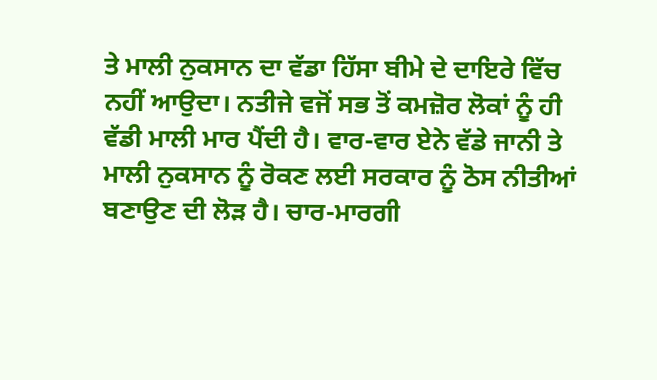ਤੇ ਮਾਲੀ ਨੁਕਸਾਨ ਦਾ ਵੱਡਾ ਹਿੱਸਾ ਬੀਮੇ ਦੇ ਦਾਇਰੇ ਵਿੱਚ ਨਹੀਂ ਆਉਦਾ। ਨਤੀਜੇ ਵਜੋਂ ਸਭ ਤੋਂ ਕਮਜ਼ੋਰ ਲੋਕਾਂ ਨੂੰ ਹੀ ਵੱਡੀ ਮਾਲੀ ਮਾਰ ਪੈਂਦੀ ਹੈ। ਵਾਰ-ਵਾਰ ਏਨੇ ਵੱਡੇ ਜਾਨੀ ਤੇ ਮਾਲੀ ਨੁਕਸਾਨ ਨੂੰ ਰੋਕਣ ਲਈ ਸਰਕਾਰ ਨੂੰ ਠੋਸ ਨੀਤੀਆਂ ਬਣਾਉਣ ਦੀ ਲੋੜ ਹੈ। ਚਾਰ-ਮਾਰਗੀ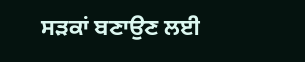ਸੜਕਾਂ ਬਣਾਉਣ ਲਈ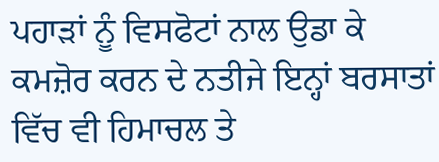ਪਹਾੜਾਂ ਨੂੰ ਵਿਸਫੋਟਾਂ ਨਾਲ ਉਡਾ ਕੇ ਕਮਜ਼ੋਰ ਕਰਨ ਦੇ ਨਤੀਜੇ ਇਨ੍ਹਾਂ ਬਰਸਾਤਾਂ ਵਿੱਚ ਵੀ ਹਿਮਾਚਲ ਤੇ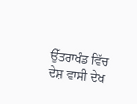ਉੱਤਰਾਖੰਡ ਵਿੱਚ ਦੇਸ਼ ਵਾਸੀ ਦੇਖ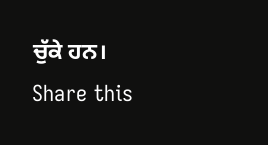ਚੁੱਕੇ ਹਨ।
Share this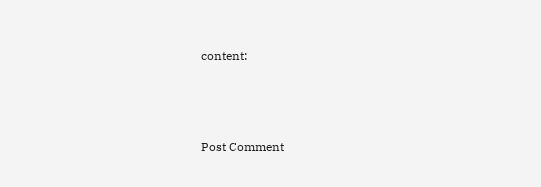content:



Post Comment